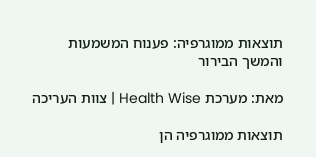תוצאות ממוגרפיה: פענוח המשמעות והמשך הבירור

מאת: מערכת Health Wise | צוות העריכה

תוצאות ממוגרפיה הן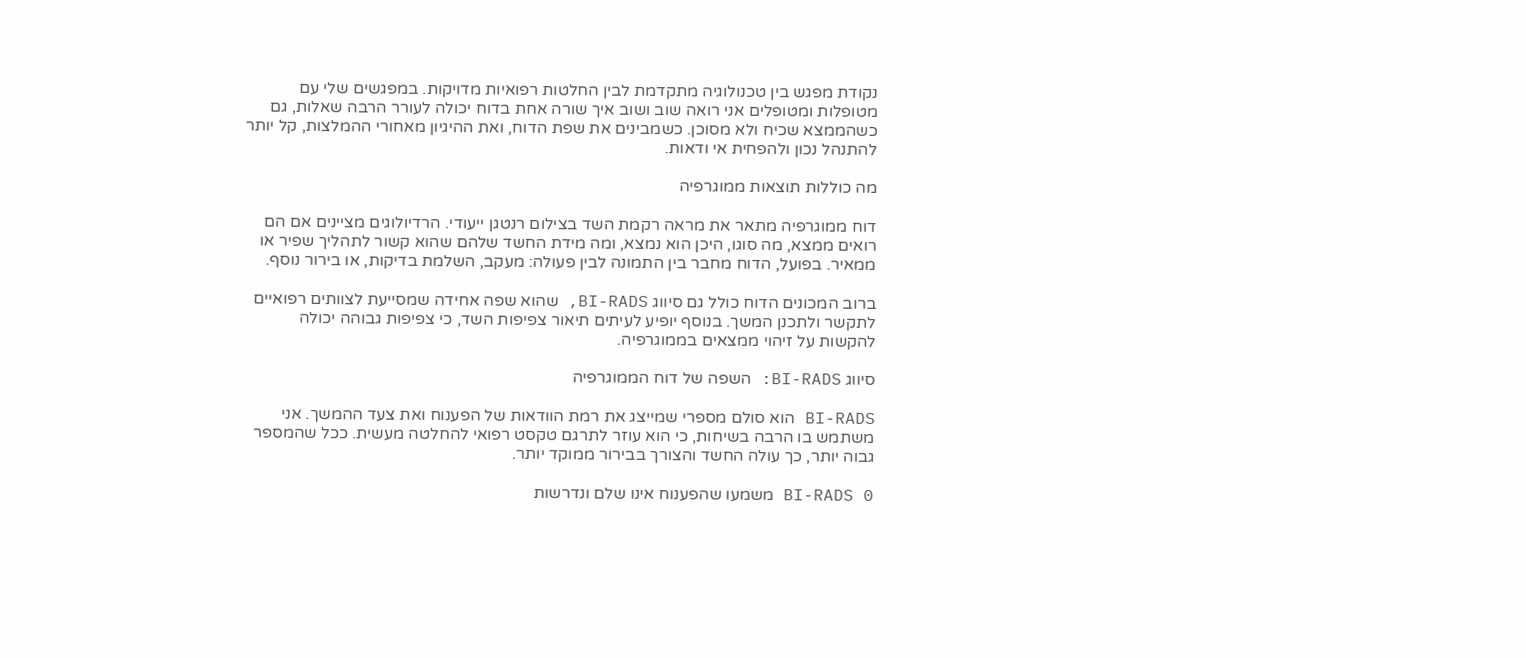נקודת מפגש בין טכנולוגיה מתקדמת לבין החלטות רפואיות מדויקות. במפגשים שלי עם מטופלות ומטופלים אני רואה שוב ושוב איך שורה אחת בדוח יכולה לעורר הרבה שאלות, גם כשהממצא שכיח ולא מסוכן. כשמבינים את שפת הדוח, ואת ההיגיון מאחורי ההמלצות, קל יותר להתנהל נכון ולהפחית אי ודאות.

מה כוללות תוצאות ממוגרפיה

דוח ממוגרפיה מתאר את מראה רקמת השד בצילום רנטגן ייעודי. הרדיולוגים מציינים אם הם רואים ממצא, מה סוגו, היכן הוא נמצא, ומה מידת החשד שלהם שהוא קשור לתהליך שפיר או ממאיר. בפועל, הדוח מחבר בין התמונה לבין פעולה: מעקב, השלמת בדיקות, או בירור נוסף.

ברוב המכונים הדוח כולל גם סיווג BI-RADS, שהוא שפה אחידה שמסייעת לצוותים רפואיים לתקשר ולתכנן המשך. בנוסף יופיע לעיתים תיאור צפיפות השד, כי צפיפות גבוהה יכולה להקשות על זיהוי ממצאים בממוגרפיה.

סיווג BI-RADS: השפה של דוח הממוגרפיה

BI-RADS הוא סולם מספרי שמייצג את רמת הוודאות של הפענוח ואת צעד ההמשך. אני משתמש בו הרבה בשיחות, כי הוא עוזר לתרגם טקסט רפואי להחלטה מעשית. ככל שהמספר גבוה יותר, כך עולה החשד והצורך בבירור ממוקד יותר.

BI-RADS 0 משמעו שהפענוח אינו שלם ונדרשות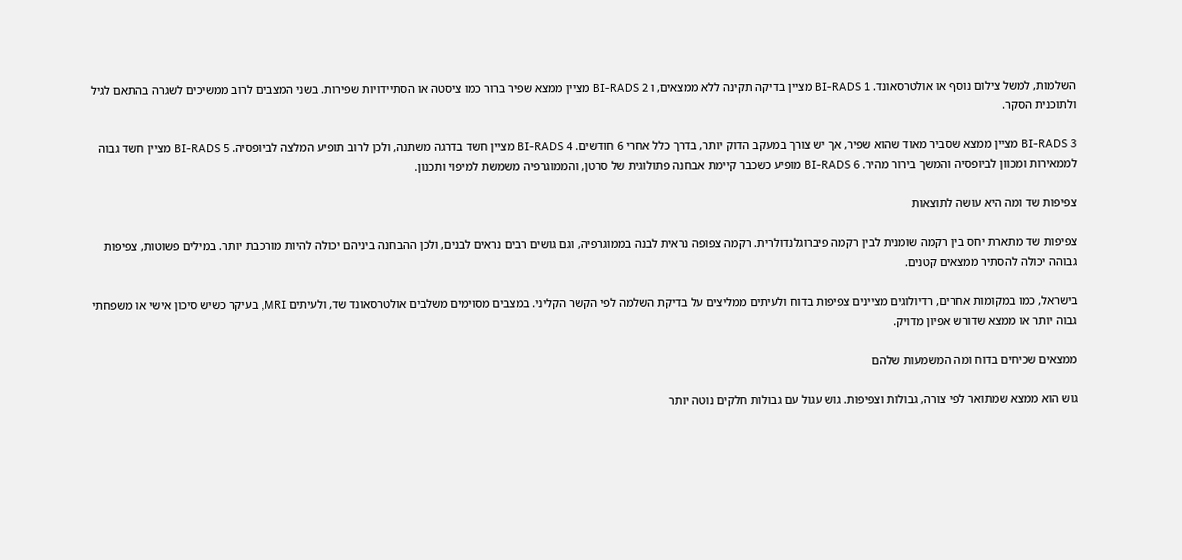השלמות, למשל צילום נוסף או אולטרסאונד. BI-RADS 1 מציין בדיקה תקינה ללא ממצאים, ו BI-RADS 2 מציין ממצא שפיר ברור כמו ציסטה או הסתיידויות שפירות. בשני המצבים לרוב ממשיכים לשגרה בהתאם לגיל ולתוכנית הסקר.

BI-RADS 3 מציין ממצא שסביר מאוד שהוא שפיר, אך יש צורך במעקב הדוק יותר, בדרך כלל אחרי 6 חודשים. BI-RADS 4 מציין חשד בדרגה משתנה, ולכן לרוב תופיע המלצה לביופסיה. BI-RADS 5 מציין חשד גבוה לממאירות ומכוון לביופסיה והמשך בירור מהיר. BI-RADS 6 מופיע כשכבר קיימת אבחנה פתולוגית של סרטן, והממוגרפיה משמשת למיפוי ותכנון.

צפיפות שד ומה היא עושה לתוצאות

צפיפות שד מתארת יחס בין רקמה שומנית לבין רקמה פיברוגלנדולרית. רקמה צפופה נראית לבנה בממוגרפיה, וגם גושים רבים נראים לבנים, ולכן ההבחנה ביניהם יכולה להיות מורכבת יותר. במילים פשוטות, צפיפות גבוהה יכולה להסתיר ממצאים קטנים.

בישראל, כמו במקומות אחרים, רדיולוגים מציינים צפיפות בדוח ולעיתים ממליצים על בדיקת השלמה לפי הקשר הקליני. במצבים מסוימים משלבים אולטרסאונד שד, ולעיתים MRI, בעיקר כשיש סיכון אישי או משפחתי גבוה יותר או ממצא שדורש אפיון מדויק.

ממצאים שכיחים בדוח ומה המשמעות שלהם

גוש הוא ממצא שמתואר לפי צורה, גבולות וצפיפות. גוש עגול עם גבולות חלקים נוטה יותר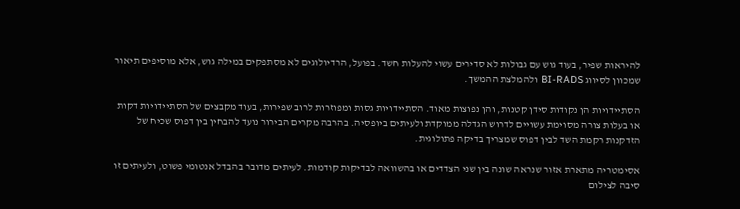להיראות שפיר, בעוד גוש עם גבולות לא סדירים עשוי להעלות חשד. בפועל, הרדיולוגים לא מסתפקים במילה גוש, אלא מוסיפים תיאור שמכוון לסיווג BI-RADS ולהמלצת ההמשך.

הסתיידויות הן נקודות סידן קטנות, והן נפוצות מאוד. הסתיידויות גסות ומפוזרות לרוב שפירות, בעוד מקבצים של הסתיידויות דקות או בעלות צורה מסוימת עשויים לדרוש הגדלה ממוקדת ולעיתים ביופסיה. בהרבה מקרים הבירור נועד להבחין בין דפוס שכיח של הזדקנות רקמת השד לבין דפוס שמצריך בדיקה פתולוגית.

אסימטריה מתארת אזור שנראה שונה בין שני הצדדים או בהשוואה לבדיקות קודמות. לעיתים מדובר בהבדל אנטומי פשוט, ולעיתים זו סיבה לצילום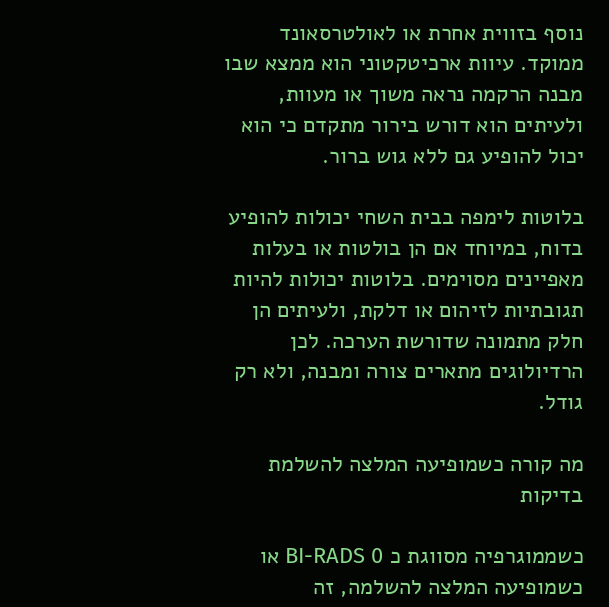נוסף בזווית אחרת או לאולטרסאונד ממוקד. עיוות ארכיטקטוני הוא ממצא שבו מבנה הרקמה נראה משוך או מעוות, ולעיתים הוא דורש בירור מתקדם כי הוא יכול להופיע גם ללא גוש ברור.

בלוטות לימפה בבית השחי יכולות להופיע בדוח, במיוחד אם הן בולטות או בעלות מאפיינים מסוימים. בלוטות יכולות להיות תגובתיות לזיהום או דלקת, ולעיתים הן חלק מתמונה שדורשת הערכה. לכן הרדיולוגים מתארים צורה ומבנה, ולא רק גודל.

מה קורה כשמופיעה המלצה להשלמת בדיקות

כשממוגרפיה מסווגת כ BI-RADS 0 או כשמופיעה המלצה להשלמה, זה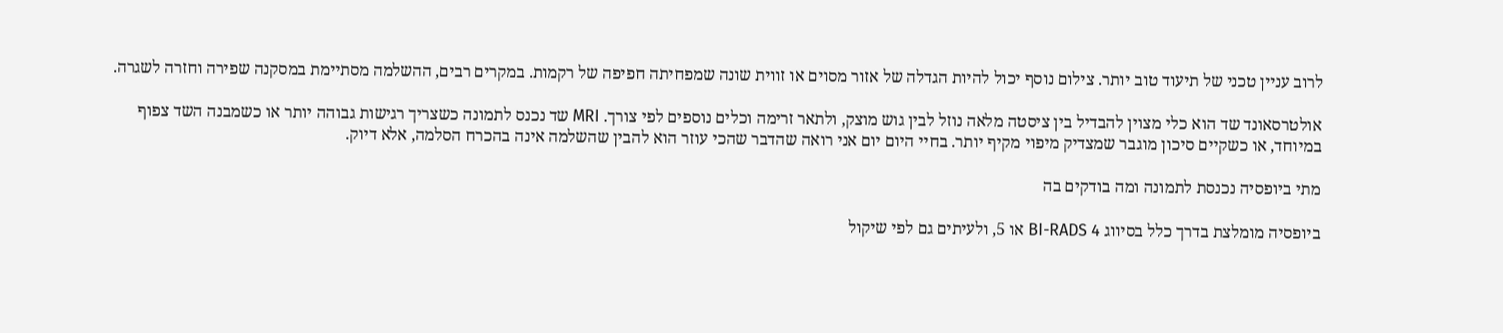לרוב עניין טכני של תיעוד טוב יותר. צילום נוסף יכול להיות הגדלה של אזור מסוים או זווית שונה שמפחיתה חפיפה של רקמות. במקרים רבים, ההשלמה מסתיימת במסקנה שפירה וחזרה לשגרה.

אולטרסאונד שד הוא כלי מצוין להבדיל בין ציסטה מלאה נוזל לבין גוש מוצק, ולתאר זרימה וכלים נוספים לפי צורך. MRI שד נכנס לתמונה כשצריך רגישות גבוהה יותר או כשמבנה השד צפוף במיוחד, או כשקיים סיכון מוגבר שמצדיק מיפוי מקיף יותר. בחיי היום יום אני רואה שהדבר שהכי עוזר הוא להבין שהשלמה אינה בהכרח הסלמה, אלא דיוק.

מתי ביופסיה נכנסת לתמונה ומה בודקים בה

ביופסיה מומלצת בדרך כלל בסיווג BI-RADS 4 או 5, ולעיתים גם לפי שיקול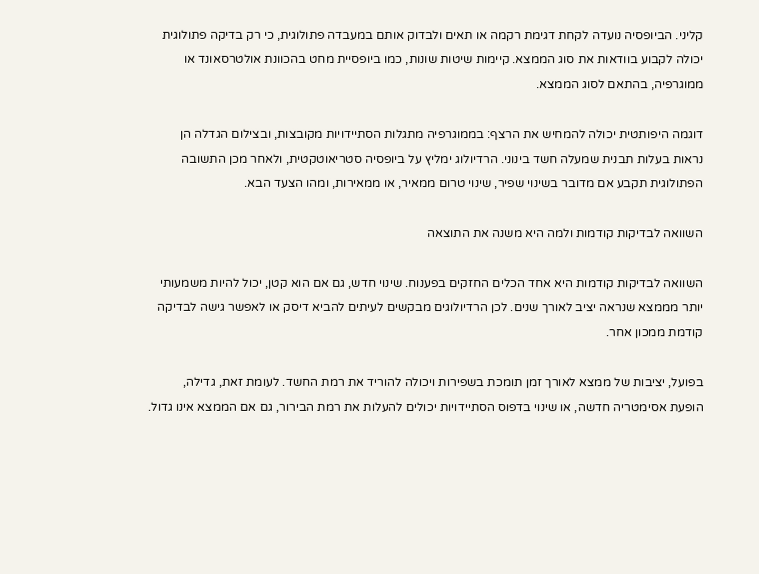קליני. הביופסיה נועדה לקחת דגימת רקמה או תאים ולבדוק אותם במעבדה פתולוגית, כי רק בדיקה פתולוגית יכולה לקבוע בוודאות את סוג הממצא. קיימות שיטות שונות, כמו ביופסיית מחט בהכוונת אולטרסאונד או ממוגרפיה, בהתאם לסוג הממצא.

דוגמה היפותטית יכולה להמחיש את הרצף: בממוגרפיה מתגלות הסתיידויות מקובצות, ובצילום הגדלה הן נראות בעלות תבנית שמעלה חשד בינוני. הרדיולוג ימליץ על ביופסיה סטריאוטקטית, ולאחר מכן התשובה הפתולוגית תקבע אם מדובר בשינוי שפיר, שינוי טרום ממאיר, או ממאירות, ומהו הצעד הבא.

השוואה לבדיקות קודמות ולמה היא משנה את התוצאה

השוואה לבדיקות קודמות היא אחד הכלים החזקים בפענוח. שינוי חדש, גם אם הוא קטן, יכול להיות משמעותי יותר מממצא שנראה יציב לאורך שנים. לכן הרדיולוגים מבקשים לעיתים להביא דיסק או לאפשר גישה לבדיקה קודמת ממכון אחר.

בפועל, יציבות של ממצא לאורך זמן תומכת בשפירות ויכולה להוריד את רמת החשד. לעומת זאת, גדילה, הופעת אסימטריה חדשה, או שינוי בדפוס הסתיידויות יכולים להעלות את רמת הבירור, גם אם הממצא אינו גדול.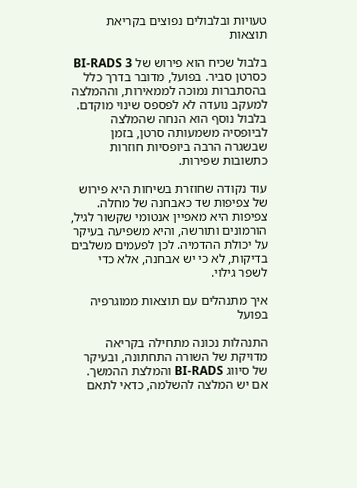טעויות ובלבולים נפוצים בקריאת תוצאות

בלבול שכיח הוא פירוש של BI-RADS 3 כסרטן סביר. בפועל, מדובר בדרך כלל בהסתברות נמוכה לממאירות, וההמלצה למעקב נועדה לא לפספס שינוי מוקדם. בלבול נוסף הוא הנחה שהמלצה לביופסיה משמעותה סרטן, בזמן שבשגרה הרבה ביופסיות חוזרות כתשובות שפירות.

עוד נקודה שחוזרת בשיחות היא פירוש של צפיפות שד כאבחנה של מחלה. צפיפות היא מאפיין אנטומי שקשור לגיל, הורמונים ותורשה, והיא משפיעה בעיקר על יכולת ההדמיה. לכן לפעמים משלבים בדיקות, לא כי יש אבחנה, אלא כדי לשפר גילוי.

איך מתנהלים עם תוצאות ממוגרפיה בפועל

התנהלות נכונה מתחילה בקריאה מדויקת של השורה התחתונה, ובעיקר של סיווג BI-RADS והמלצת ההמשך. אם יש המלצה להשלמה, כדאי לתאם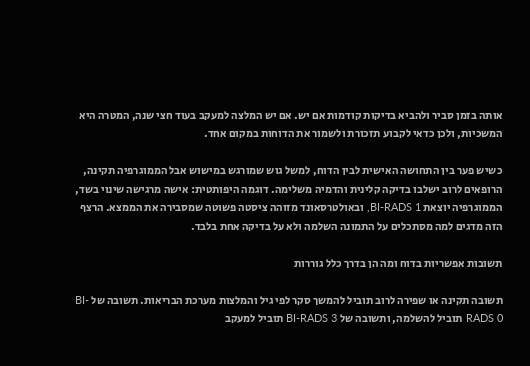אותה בזמן סביר ולהביא בדיקות קודמות אם יש. אם יש המלצה למעקב בעוד חצי שנה, המטרה היא המשכיות, ולכן כדאי לקבוע תזכורת ולשמור את הדוחות במקום אחד.

כשיש פער בין התחושה האישית לבין הדוח, למשל גוש שמורגש במישוש אבל הממוגרפיה תקינה, הרופאים לרוב ישלבו בדיקה קלינית והדמיה משלימה. דוגמה היפותטית: אישה מרגישה שינוי בשד, הממוגרפיה יוצאת BI-RADS 1, ובאולטרסאונד מזוהה ציסטה פשוטה שמסבירה את הממצא. הרצף הזה מדגים למה מסתכלים על התמונה השלמה ולא על בדיקה אחת בלבד.

תשובות אפשריות בדוח ומה הן בדרך כלל גוררות

תשובה תקינה או שפירה לרוב תוביל להמשך סקר לפי גיל והמלצות מערכת הבריאות. תשובה של BI-RADS 0 תוביל להשלמה, ותשובה של BI-RADS 3 תוביל למעקב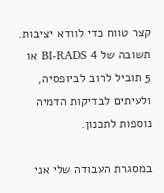קצר טווח כדי לוודא יציבות. תשובה של BI-RADS 4 או 5 תוביל לרוב לביופסיה, ולעיתים לבדיקות הדמיה נוספות לתכנון.

במסגרת העבודה שלי אני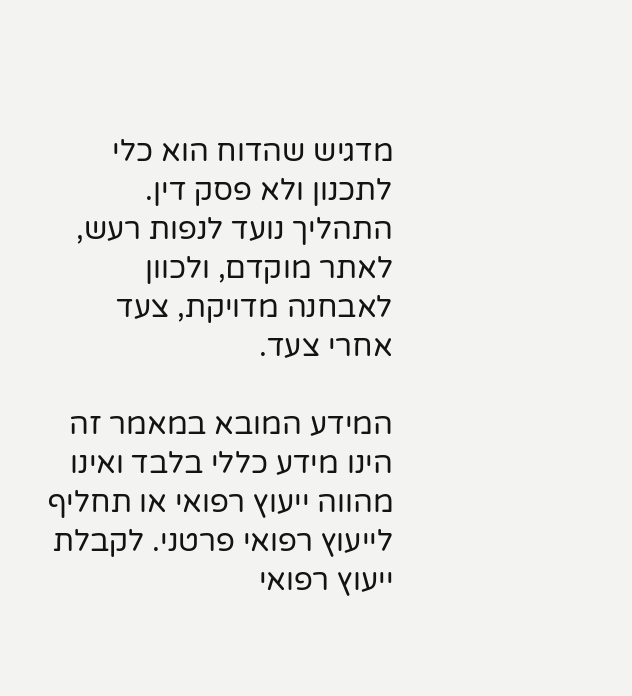מדגיש שהדוח הוא כלי לתכנון ולא פסק דין. התהליך נועד לנפות רעש, לאתר מוקדם, ולכוון לאבחנה מדויקת, צעד אחרי צעד.

המידע המובא במאמר זה הינו מידע כללי בלבד ואינו מהווה ייעוץ רפואי או תחליף לייעוץ רפואי פרטני. לקבלת ייעוץ רפואי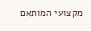מקצועי המותאם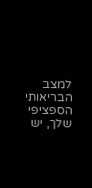למצב הבריאותי הספציפי שלך, יש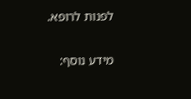לפנות לרופא.

מידע נוסף: